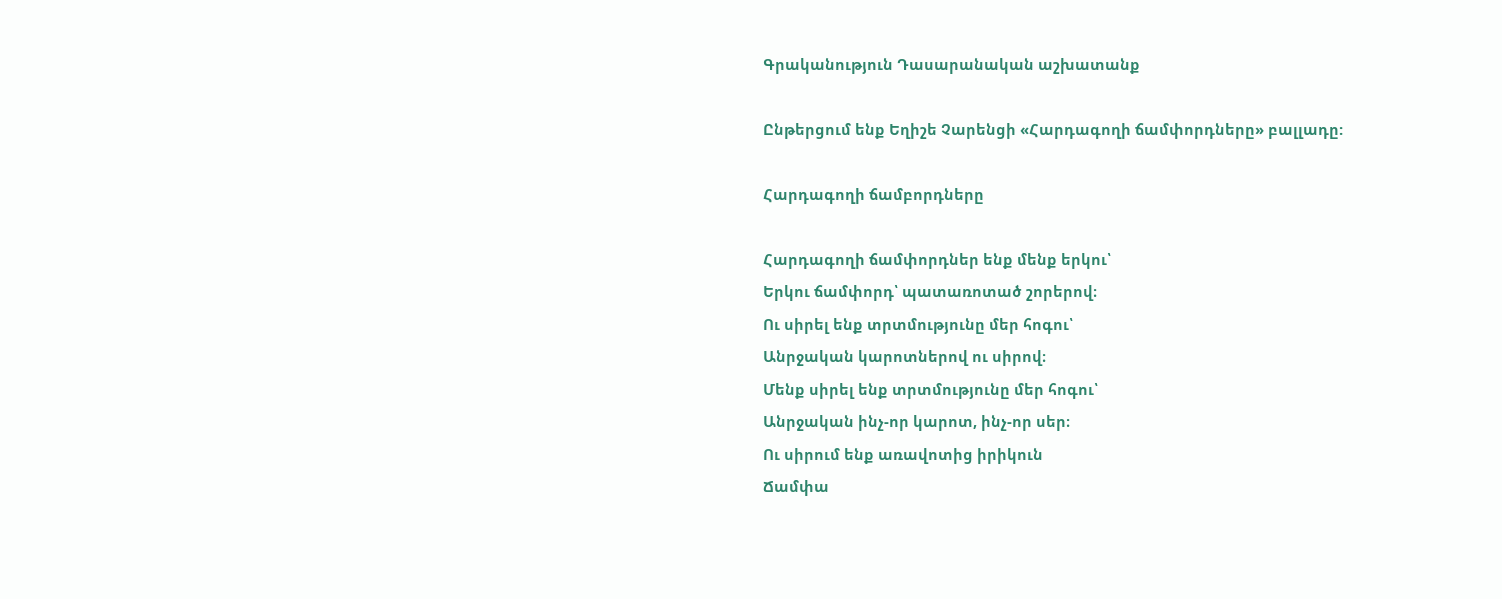Գրականություն Դասարանական աշխատանք

Ընթերցում ենք Եղիշե Չարենցի «Հարդագողի ճամփորդները» բալլադը:

Հարդագողի ճամբորդները

Հարդագողի ճամփորդներ ենք մենք երկու՝
Երկու ճամփորդ՝ պատառոտած շորերով։
Ու սիրել ենք տրտմությունը մեր հոգու՝
Անրջական կարոտներով ու սիրով։
Մենք սիրել ենք տրտմությունը մեր հոգու՝
Անրջական ինչ-որ կարոտ, ինչ-որ սեր։
Ու սիրում ենք առավոտից իրիկուն
Ճամփա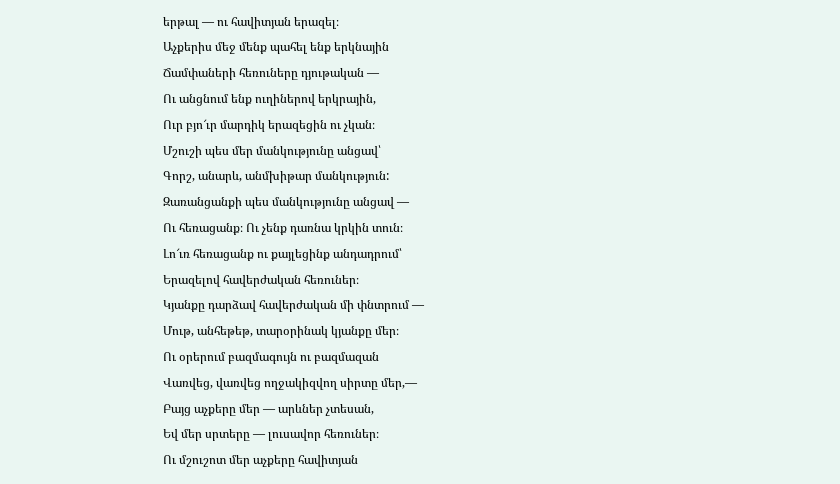երթալ ― ու հավիտյան երազել։
Աչքերիս մեջ մենք պահել ենք երկնային
Ճամփաների հեռուները դյութական ―
Ու անցնում ենք ուղիներով երկրային,
Ուր բյո՜ւր մարդիկ երազեցին ու չկան։
Մշուշի պես մեր մանկությունը անցավ՝
Գորշ, անարև, անմխիթար մանկություն:
Զառանցանքի պես մանկությունը անցավ ―
Ու հեռացանք։ Ու չենք դառնա կրկին տուն։
Լո՜ւռ հեռացանք ու քայլեցինք անդադրում՝
Երազելով հավերժական հեռուներ։
Կյանքը դարձավ հավերժական մի փնտրում ―
Մութ, անհեթեթ, տարօրինակ կյանքը մեր։
Ու օրերում բազմագույն ու բազմազան
Վառվեց, վառվեց ողջակիզվող սիրտը մեր,―
Բայց աչքերը մեր ― արևներ չտեսան,
Եվ մեր սրտերը ― լուսավոր հեռուներ։
Ու մշուշոտ մեր աչքերը հավիտյան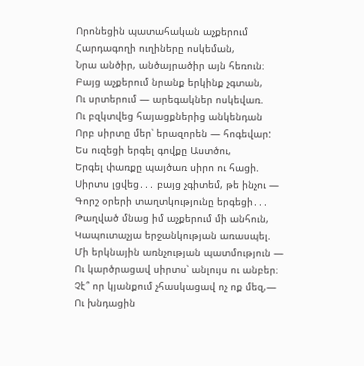Որոնեցին պատահական աչքերում
Հարդագողի ուղիները ոսկեման,
Նրա անծիր, անծայրածիր այն հեռուն։
Բայց աչքերում նրանք երկինք չգտան,
Ու սրտերում ― արեգակներ ոսկեվառ.
Ու բզկտվեց հայացքներից անկենդան
Որբ սիրտը մեր՝ երազորեն ― հոգեվար:
Ես ուզեցի երգել գովքը Աստծու,
Երգել փառքը պայծառ սիրո ու հացի.
Սիրտս լցվեց․․․ բայց չգիտեմ, թե ինչու ―
Գորշ օրերի տաղտկությունը երգեցի․․․
Թաղված մնաց իմ աչքերում մի անհուն,
Կապուտաչյա երջանկության առասպել.
Մի երկնային առնչության պատմություն ―
Ու կարծրացավ սիրտս՝ անլույս ու անբեր։
Չէ՞ որ կյանքում չհասկացավ ոչ ոք մեզ,―
Ու խնդացին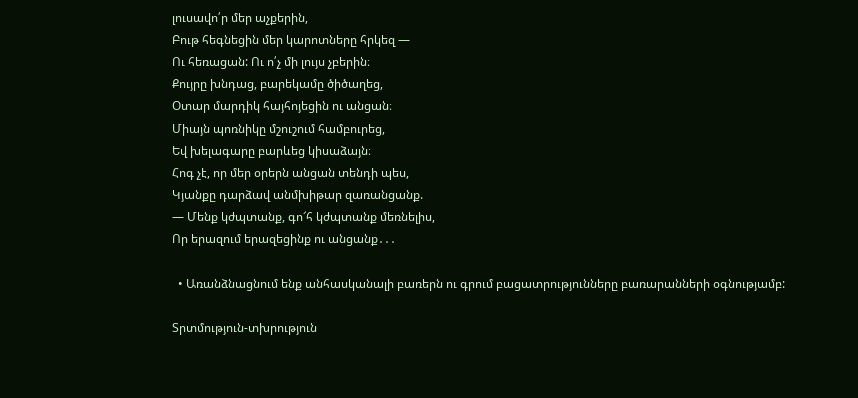լուսավո՛ր մեր աչքերին,
Բութ հեգնեցին մեր կարոտները հրկեզ ―
Ու հեռացան: Ու ո՛չ մի լույս չբերին։
Քույրը խնդաց, բարեկամը ծիծաղեց,
Օտար մարդիկ հայհոյեցին ու անցան։
Միայն պոռնիկը մշուշում համբուրեց,
Եվ խելագարը բարևեց կիսաձայն։
Հոգ չէ, որ մեր օրերն անցան տենդի պես,
Կյանքը դարձավ անմխիթար զառանցանք.
― Մենք կժպտանք, գո՜հ կժպտանք մեռնելիս,
Որ երազում երազեցինք ու անցանք․․․

  • Առանձնացնում ենք անհասկանալի բառերն ու գրում բացատրությունները բառարանների օգնությամբ:

Տրտմություն-տխրություն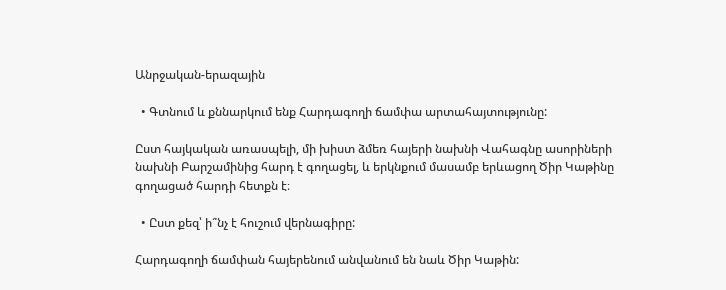Անրջական-երազային

  • Գտնում և քննարկում ենք Հարդագողի ճամփա արտահայտությունը:

Ըստ հայկական առասպելի, մի խիստ ձմեռ հայերի նախնի Վահագնը ասորիների նախնի Բարշամինից հարդ է գողացել, և երկնքում մասամբ երևացող Ծիր Կաթինը գողացած հարդի հետքն է։

  • Ըստ քեզ՝ ի՞նչ է հուշում վերնագիրը:

Հարդագողի ճամփան հայերենում անվանում են նաև Ծիր Կաթին: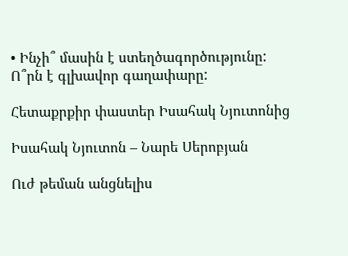• Ինչի՞ մասին է ստեղծագործությունը: Ո՞րն է գլխավոր գաղափարը:

Հետաքրքիր փաստեր Իսահակ Նյուտոնից

Իսահակ Նյուտոն – Նարե Սերոբյան

Ուժ թեման անցնելիս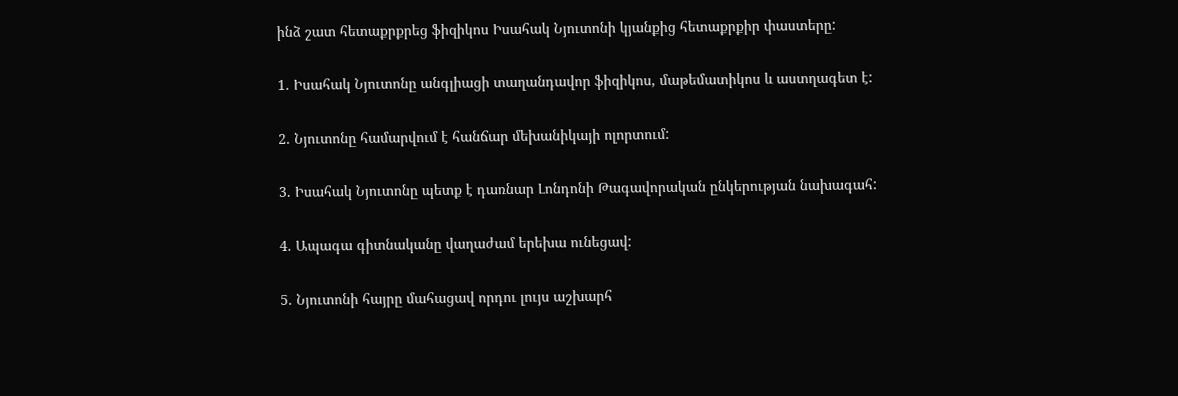ինձ շատ հետաքրքրեց ֆիզիկոս Իսահակ Նյուտոնի կյանքից հետաքրքիր փաստերը:

1. Իսահակ Նյուտոնը անգլիացի տաղանդավոր ֆիզիկոս, մաթեմատիկոս և աստղագետ է:

2. Նյուտոնը համարվում է հանճար մեխանիկայի ոլորտում:

3. Իսահակ Նյուտոնը պետք է դառնար Լոնդոնի Թագավորական ընկերության նախագահ:

4. Ապագա գիտնականը վաղաժամ երեխա ունեցավ:

5. Նյուտոնի հայրը մահացավ որդու լույս աշխարհ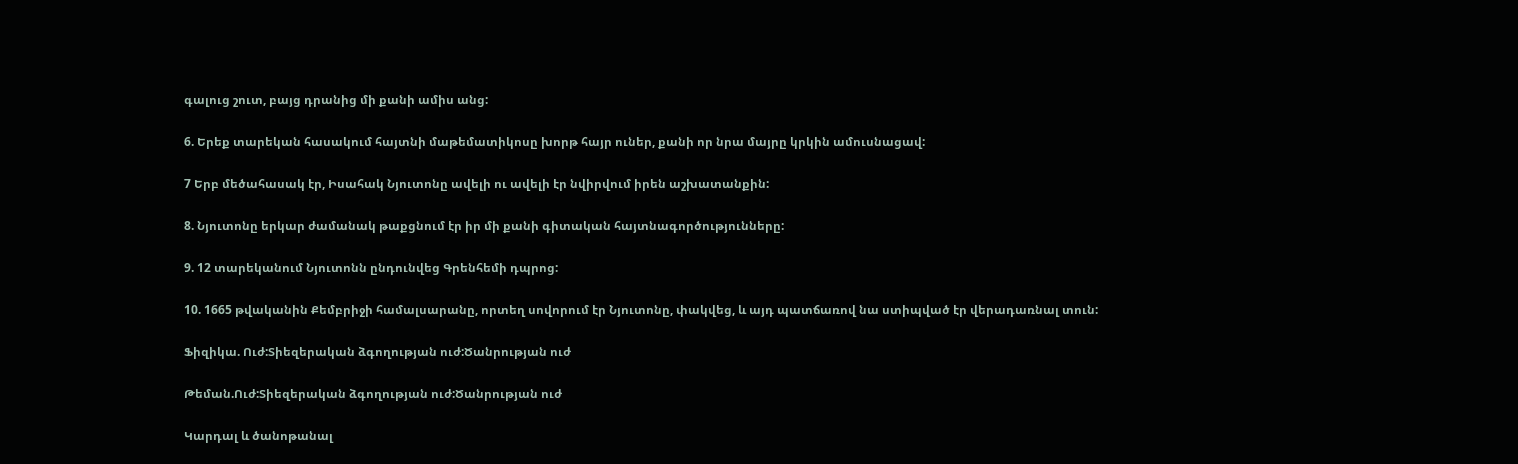գալուց շուտ, բայց դրանից մի քանի ամիս անց:

6. Երեք տարեկան հասակում հայտնի մաթեմատիկոսը խորթ հայր ուներ, քանի որ նրա մայրը կրկին ամուսնացավ:

7 Երբ մեծահասակ էր, Իսահակ Նյուտոնը ավելի ու ավելի էր նվիրվում իրեն աշխատանքին:

8. Նյուտոնը երկար ժամանակ թաքցնում էր իր մի քանի գիտական հայտնագործությունները:

9. 12 տարեկանում Նյուտոնն ընդունվեց Գրենհեմի դպրոց:

10. 1665 թվականին Քեմբրիջի համալսարանը, որտեղ սովորում էր Նյուտոնը, փակվեց, և այդ պատճառով նա ստիպված էր վերադառնալ տուն:

Ֆիզիկա. Ուժ:Տիեզերական ձգողության ուժ:Ծանրության ուժ

Թեման.Ուժ:Տիեզերական ձգողության ուժ:Ծանրության ուժ

Կարդալ և ծանոթանալ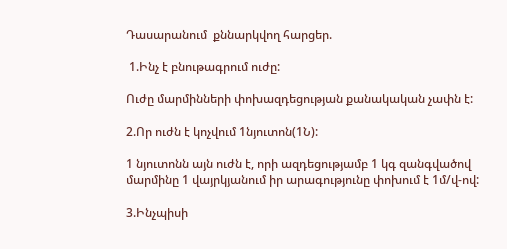Դասարանում  քննարկվող հարցեր.

 1.Ինչ է բնութագրում ուժը:

Ուժը մարմինների փոխազդեցության քանակական չափն է:

2.Որ ուժն է կոչվում 1նյուտոն(1Ն):

1 նյուտոնն այն ուժն է, որի ազդեցությամբ 1 կգ զանգվածով մարմինը 1 վայրկյանում իր արագությունը փոխում է 1մ/վ-ով:

3.Ինչպիսի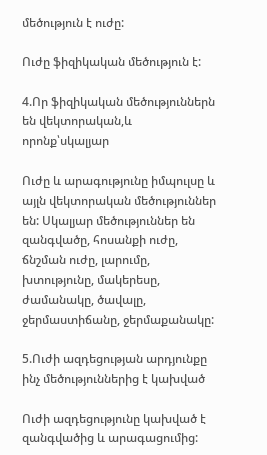մեծություն է ուժը:

Ուժը ֆիզիկական մեծություն է:

4.Որ ֆիզիկական մեծություններն են վեկտորական,և որոնք՝սկալյար

Ուժը և արագությունը իմպուլսը և այլն վեկտորական մեծություններ են: Սկալյար մեծություններ են զանգվածը, հոսանքի ուժը, ճնշման ուժը, լարումը, խտությունը, մակերեսը, ժամանակը, ծավալը, ջերմաստիճանը, ջերմաքանակը:

5.Ուժի ազդեցության արդյունքը ինչ մեծություններից է կախված

Ուժի ազդեցությունը կախված է զանգվածից և արագացումից: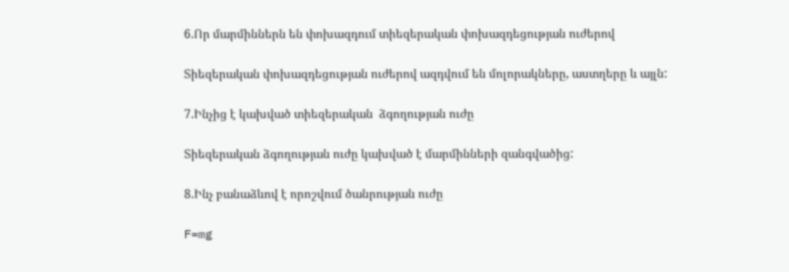6.Որ մարմիններն են փոխազդում տիեզերական փոխազդեցության ուժերով

Տիեզերական փոխազդեցության ուժերով ազդվում են մոլորակները, աստղերը և այլն:

7.Ինչից է կախված տիեզերական  ձգողության ուժը

Տիեզերական ձգողության ուժը կախված է մարմինների զանգվածից:

8.Ինչ բանաձևով է որոշվում ծանրության ուժը

F=mg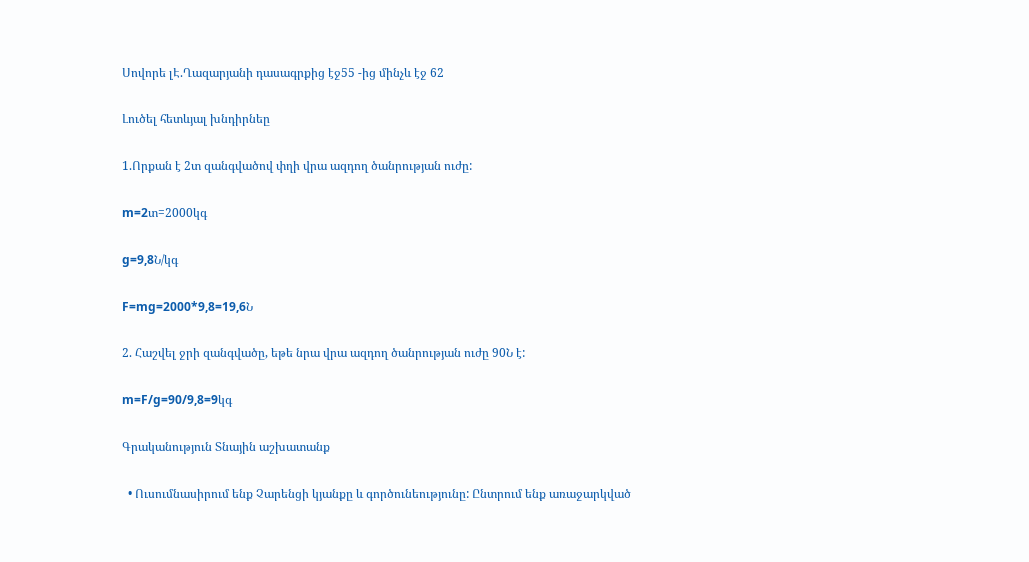Սովորե լԷ.Ղազարյանի դասագրքից էջ55 -ից մինչև էջ 62

Լուծել հետևյալ խնդիրնեը

1.Որքան է 2տ զանգվածով փղի վրա ազդող ծանրության ուժը:

m=2տ=2000կգ

g=9,8Ն/կգ

F=mg=2000*9,8=19,6Ն

2. Հաշվել ջրի զանգվածը, եթե նրա վրա ազդող ծանրության ուժը 90Ն է:

m=F/g=90/9,8=9կգ

Գրականություն Տնային աշխատանք

  • Ուսումնասիրում ենք Չարենցի կյանքը և գործունեությունը: Ընտրում ենք առաջարկված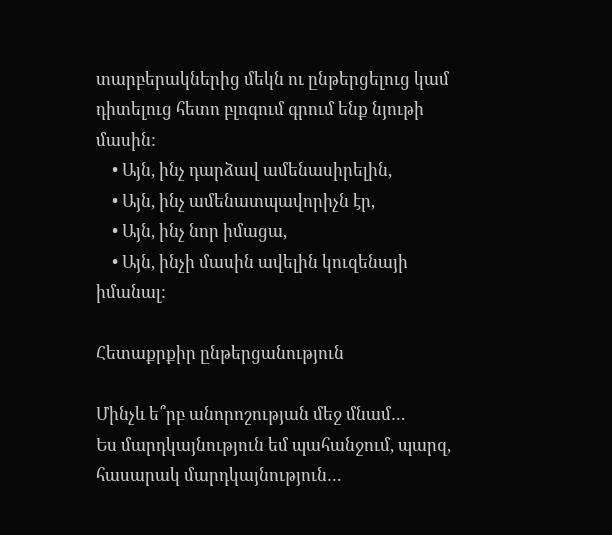տարբերակներից մեկն ու ընթերցելուց կամ դիտելուց հետո բլոգում գրում ենք նյութի մասին:
    • Այն, ինչ դարձավ ամենասիրելին,
    • Այն, ինչ ամենատպավորիչն էր,
    • Այն, ինչ նոր իմացա,
    • Այն, ինչի մասին ավելին կուզենայի իմանալ:

Հետաքրքիր ընթերցանություն

Մինչև ե՞րբ անորոշության մեջ մնամ…
Ես մարդկայնություն եմ պահանջում, պարզ, հասարակ մարդկայնություն…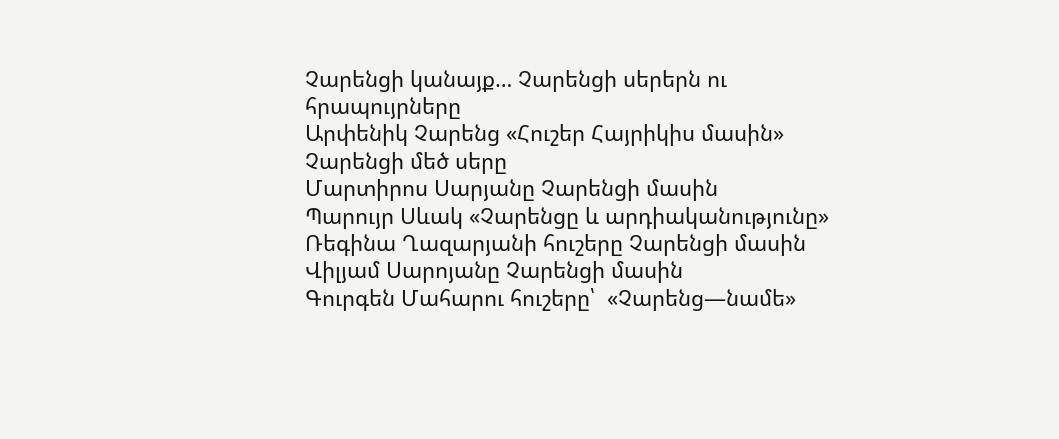Չարենցի կանայք… Չարենցի սերերն ու հրապույրները
Արփենիկ Չարենց «Հուշեր Հայրիկիս մասին»
Չարենցի մեծ սերը
Մարտիրոս Սարյանը Չարենցի մասին
Պարույր Սևակ «Չարենցը և արդիականությունը»
Ռեգինա Ղազարյանի հուշերը Չարենցի մասին
Վիլյամ Սարոյանը Չարենցի մասին
Գուրգեն Մահարու հուշերը՝  «Չարենց—նամե»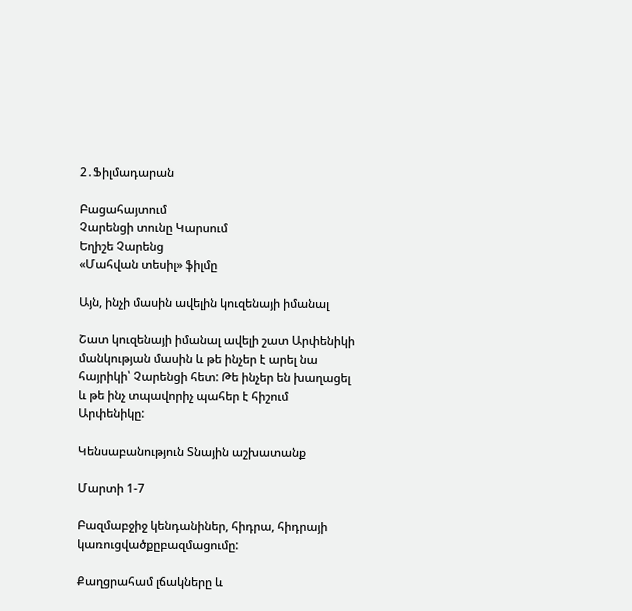2․Ֆիլմադարան

Բացահայտում
Չարենցի տունը Կարսում
Եղիշե Չարենց
«Մահվան տեսիլ» ֆիլմը

Այն, ինչի մասին ավելին կուզենայի իմանալ

Շատ կուզենայի իմանալ ավելի շատ Արփենիկի մանկության մասին և թե ինչեր է արել նա հայրիկի՝ Չարենցի հետ: Թե ինչեր են խաղացել և թե ինչ տպավորիչ պահեր է հիշում Արփենիկը:

Կենսաբանություն Տնային աշխատանք

Մարտի 1-7

Բազմաբջիջ կենդանիներ, հիդրա, հիդրայի կառուցվածքըբազմացումը:

Քաղցրահամ լճակները և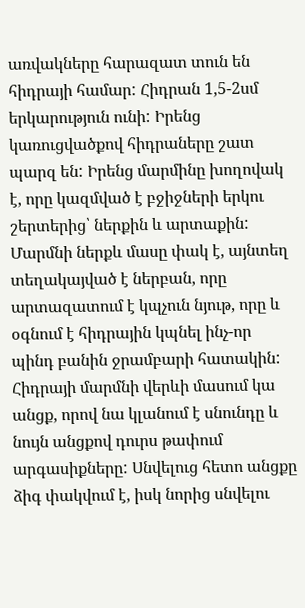առվակները հարազատ տուն են հիդրայի համար: Հիդրան 1,5-2սմ երկարություն ունի: Իրենց կառուցվածքով հիդրաները շատ պարզ են: Իրենց մարմինը խողովակ է, որը կազմված է բջիջների երկու շերտերից՝ ներքին և արտաքին: Մարմնի ներքև մասը փակ է, այնտեղ տեղակայված է ներբան, որը արտազատում է կպչուն նյութ, որը և օգնում է հիդրային կպնել ինչ-որ պինդ բանին ջրամբարի հատակին: Հիդրայի մարմնի վերևի մասում կա անցք, որով նա կլանում է սնունդը և նույն անցքով դուրս թափում արգասիքները: Սնվելուց հետո անցքը ձիգ փակվում է, իսկ նորից սնվելու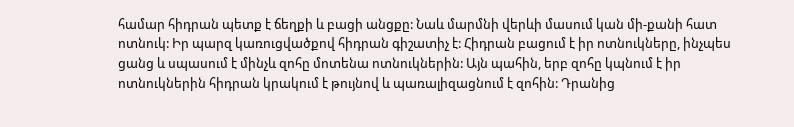համար հիդրան պետք է ճեղքի և բացի անցքը: Նաև մարմնի վերևի մասում կան մի-քանի հատ ոտնուկ: Իր պարզ կառուցվածքով հիդրան գիշատիչ է: Հիդրան բացում է իր ոտնուկները, ինչպես ցանց և սպասում է մինչև զոհը մոտենա ոտնուկներին: Այն պահին, երբ զոհը կպնում է իր ոտնուկներին հիդրան կրակում է թույնով և պառալիզացնում է զոհին: Դրանից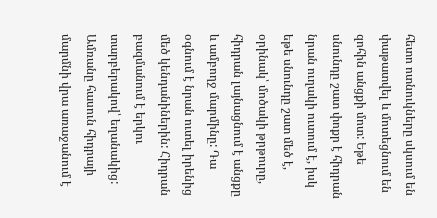հետո ոտնուկները սկսում են փաթատվել և մոտեցնում են զոհին անցքի մոտ: Եթե սնունդը շատ փոքր է հիդրան նրան ուղակի ուտում է, իսկ եթե սնունդը շատ մեծ է, օրինակ՝ մոծակի թրթուրը, հիդրան լայնացնում է անցքը և ամբողջ մարմինը: Դա օգնում է նրան ուտել իրենից մեծ կենդանիներին: Հիդրան բազմանում է երկու տարբերակով՝ եղանակից: Ամռանը հասուն հիդրայի մարմնի վրա առաջանում է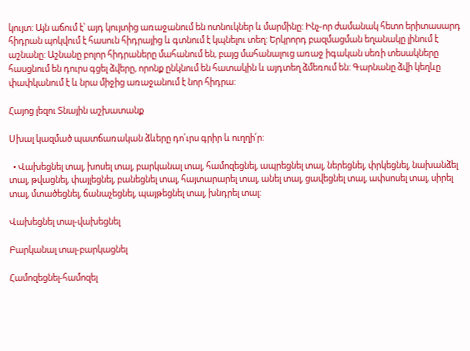կույտ: Այն աճում է՝ այդ կույտից առաջանում են ոտնուկներ և մարմինը: Ինչ-որ ժամանակ հետո երիտասարդ հիդրան պոկվում է հասուն հիդրայից և գտնում է կպնելու տեղ: Երկրորդ բազմացման եղանակը լինում է աշնանը: Աշնանը բոլոր հիդրաները մահանում են, բայց մահանալուց առաջ իգական սեռի տեսակները հասցնում են դուրս գցել ձվերը, որոնք ընկնում են հատակին և այդտեղ ձմեռում են: Գարնանը ձվի կեղևը փափկանում է և նրա միջից առաջանում է նոր հիդրա:

Հայոց լեզու Տնային աշխատանք

Սխալ կազմած պատճառական ձևերը դո՛ւրս գրիր և ուղղի՛ր:

  • Վախեցնել տալ, խոսել տալ, բարկանալ տալ, համոզեցնել, ապրեցնել տալ, ներեցնել, փրկեցնել, նախանձել տալ, թվացնել, փայլեցնել, բանեցնել տալ, հայտարարել տալ, անել տալ, ցավեցնել տալ, ափսոսել տալ, սիրել տալ, մտածեցնել, ճանաչեցնել, պայթեցնել տալ, խնդրել տալ:

Վախեցնել տալ-վախեցնել

Բարկանալ տալ-բարկացնել

Համոզեցնել-համոզել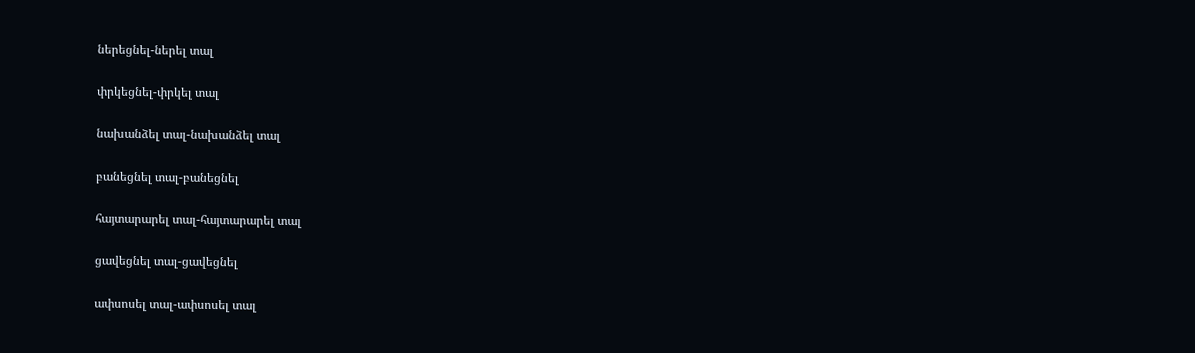ներեցնել-ներել տալ

փրկեցնել-փրկել տալ

նախանձել տալ-նախանձել տալ

բանեցնել տալ-բանեցնել

հայտարարել տալ-հայտարարել տալ

ցավեցնել տալ-ցավեցնել

ափսոսել տալ-ափսոսել տալ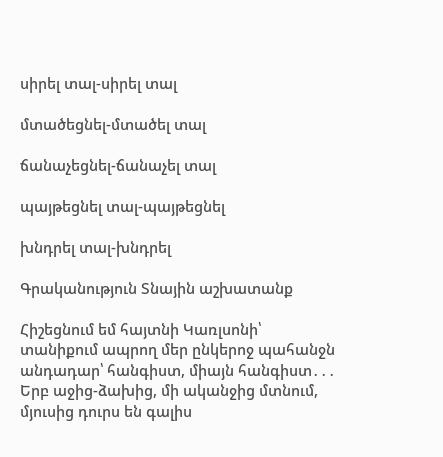սիրել տալ-սիրել տալ

մտածեցնել-մտածել տալ

ճանաչեցնել-ճանաչել տալ

պայթեցնել տալ-պայթեցնել

խնդրել տալ-խնդրել

Գրականություն Տնային աշխատանք

Հիշեցնում եմ հայտնի Կառլսոնի՝ տանիքում ապրող մեր ընկերոջ պահանջն անդադար՝ հանգիստ, միայն հանգիստ․․․ Երբ աջից-ձախից, մի ականջից մտնում, մյուսից դուրս են գալիս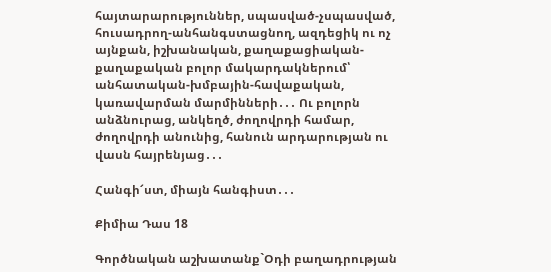հայտարարություններ, սպասված-չսպասված, հուսադրող-անհանգստացնող, ազդեցիկ ու ոչ այնքան, իշխանական, քաղաքացիական-քաղաքական բոլոր մակարդակներում՝ անհատական-խմբային-հավաքական, կառավարման մարմինների․․․ Ու բոլորն անձնուրաց, անկեղծ, ժողովրդի համար, ժողովրդի անունից, հանուն արդարության ու վասն հայրենյաց․․․

Հանգի՜ստ, միայն հանգիստ․․․

Քիմիա Դաս 18

Գործնական աշխատանք`Օդի բաղադրության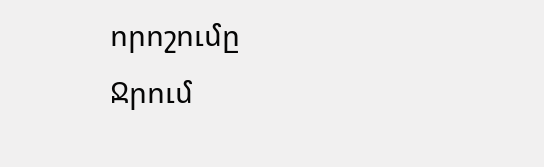որոշումը
Ջրում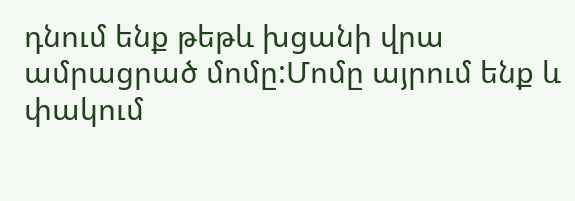դնում ենք թեթև խցանի վրա ամրացրած մոմը:Մոմը այրում ենք և փակում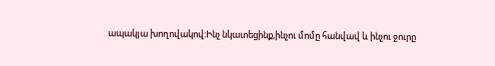ապակյա խողովակով:Ինչ նկատեցինք,ինչու մոմը հանվավ և ինչու ջուրը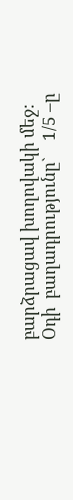բարձրացավ խողովակի մեջ:
Օդի  բաղադրությունը`    1/5 –ը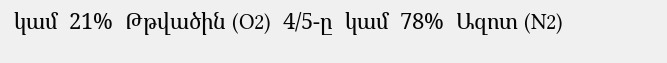կամ  21%  Թթվածին (O2)  4/5-ը  կամ  78%  Ազոտ (N2)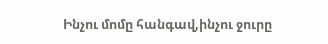Ինչու մոմը հանգավ,ինչու ջուրը